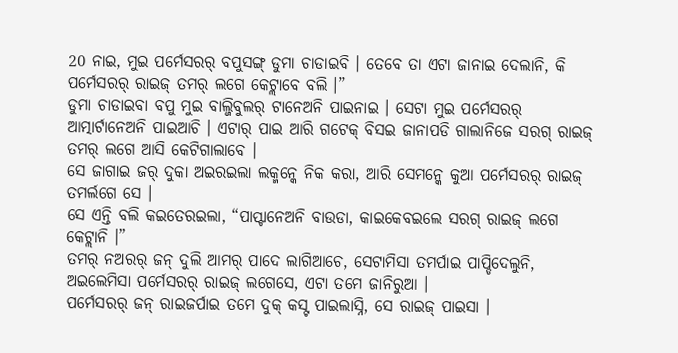20 ନାଇ, ମୁଇ ପର୍ମେସରର୍ ବପୁସଙ୍ଗ୍ ଡୁମା ଚାଡାଇବି । ତେବେ ତା ଏଟା ଜାନାଇ ଦେଲାନି, କି ପର୍ମେସରର୍ ରାଇଜ୍ ତମର୍ ଲଗେ କେଟ୍ଲାବେ ବଲି ।”
ଡୁମା ଚାଡାଇବା ବପୁ ମୁଇ ବାଲ୍ଜିବୁଲର୍ ଟାନେଅନି ପାଇନାଇ । ସେଟା ମୁଇ ପର୍ମେସରର୍ ଆତ୍ମାର୍ଟାନେଅନି ପାଇଆଚି । ଏଟାର୍ ପାଇ ଆରି ଗଟେକ୍ ବିସଇ ଜାନାପଡି ଗାଲାନିଜେ ସରଗ୍ ରାଇଜ୍ ତମର୍ ଲଗେ ଆସି କେଟିଗାଲାବେ ।
ସେ ଜାଗାଇ ଜର୍ ଦୁକା ଅଇରଇଲା ଲକ୍ମନ୍କେ ନିକ କରା, ଆରି ସେମନ୍କେ କୁଆ ପର୍ମେସରର୍ ରାଇଜ୍ ତମର୍ଲଗେ ସେ ।
ସେ ଏନ୍ତି ବଲି କଇତେରଇଲା, “ପାପ୍ଟାନେଅନି ବାଉଡା, କାଇକେବଇଲେ ସରଗ୍ ରାଇଜ୍ ଲଗେ କେଟ୍ଲାନି ।”
ତମର୍ ନଅରର୍ ଜନ୍ ଦୁଲି ଆମର୍ ପାଦେ ଲାଗିଆଚେ, ସେଟାମିସା ତମର୍ପାଇ ପାପ୍ଡିଦେଲୁନି, ଅଇଲେମିସା ପର୍ମେସରର୍ ରାଇଜ୍ ଲଗେସେ, ଏଟା ତମେ ଜାନିରୁଆ ।
ପର୍ମେସରର୍ ଜନ୍ ରାଇଜର୍ପାଇ ତମେ ଦୁକ୍ କସ୍ଟ ପାଇଲାସ୍ନି, ସେ ରାଇଜ୍ ପାଇସା ।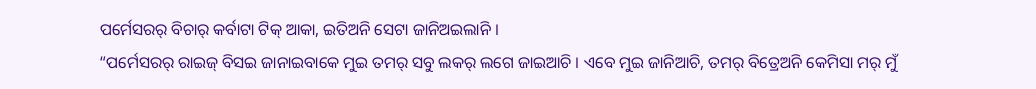ପର୍ମେସରର୍ ବିଚାର୍ କର୍ବାଟା ଟିକ୍ ଆକା, ଇତିଅନି ସେଟା ଜାନିଅଇଲାନି ।
“ପର୍ମେସରର୍ ରାଇଜ୍ ବିସଇ ଜାନାଇବାକେ ମୁଇ ତମର୍ ସବୁ ଲକର୍ ଲଗେ ଜାଇଆଚି । ଏବେ ମୁଇ ଜାନିଆଚି, ତମର୍ ବିତ୍ରେଅନି କେମିସା ମର୍ ମୁଁ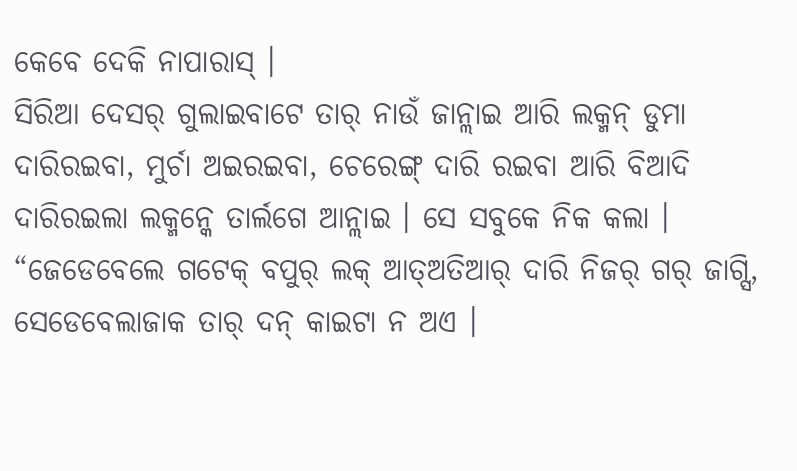କେବେ ଦେକି ନାପାରାସ୍ ।
ସିରିଆ ଦେସର୍ ଗୁଲାଇବାଟେ ତାର୍ ନାଉଁ ଜାନ୍ଲାଇ ଆରି ଲକ୍ମନ୍ ଡୁମା ଦାରିରଇବା, ମୁର୍ଚା ଅଇରଇବା, ଚେରେଙ୍ଗ୍ ଦାରି ରଇବା ଆରି ବିଆଦି ଦାରିରଇଲା ଲକ୍ମନ୍କେ ତାର୍ଲଗେ ଆନ୍ଲାଇ । ସେ ସବୁକେ ନିକ କଲା ।
“ଜେଡେବେଲେ ଗଟେକ୍ ବପୁର୍ ଲକ୍ ଆତ୍ଅତିଆର୍ ଦାରି ନିଜର୍ ଗର୍ ଜାଗ୍ସି, ସେଡେବେଲାଜାକ ତାର୍ ଦନ୍ କାଇଟା ନ ଅଏ ।